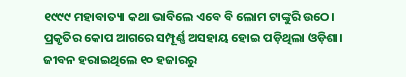୧୯୯୯ ମହାବାତ୍ୟା କଥା ଭାବିଲେ ଏବେ ବି ଲୋମ ଟାଙ୍କୁରି ଉଠେ। ପ୍ରକୃତିର କୋପ ଆଗରେ ସମ୍ପୂର୍ଣ୍ଣ ଅସହାୟ ହୋଇ ପଡ଼ିଥିଲା ଓଡ଼ିଶା। ଜୀବନ ହରାଇଥିଲେ ୧୦ ହଜାରରୁ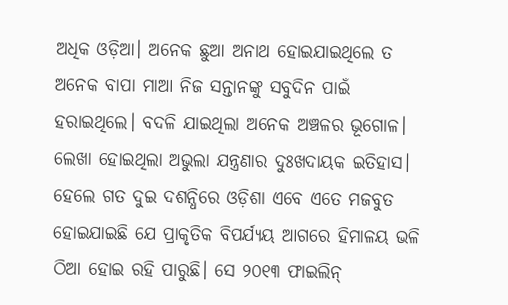ଅଧିକ ଓଡ଼ିଆ। ଅନେକ ଛୁଆ ଅନାଥ ହୋଇଯାଇଥିଲେ ତ ଅନେକ ବାପା ମାଆ ନିଜ ସନ୍ତାନଙ୍କୁ ସବୁଦିନ ପାଇଁ ହରାଇଥିଲେ। ବଦଳି ଯାଇଥିଲା ଅନେକ ଅଞ୍ଚଳର ଭୂଗୋଳ। ଲେଖା ହୋଇଥିଲା ଅଭୁଲା ଯନ୍ତ୍ରଣାର ଦୁଃଖଦାୟକ ଇତିହାସ।
ହେଲେ ଗତ ଦୁଇ ଦଶନ୍ଧିରେ ଓଡ଼ିଶା ଏବେ ଏତେ ମଜବୁତ ହୋଇଯାଇଛି ଯେ ପ୍ରାକୃତିକ ବିପର୍ଯ୍ୟୟ ଆଗରେ ହିମାଳୟ ଭଳି ଠିଆ ହୋଇ ରହି ପାରୁଛି। ସେ ୨୦୧୩ ଫାଇଲିନ୍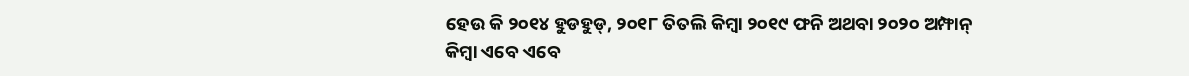ହେଉ କି ୨୦୧୪ ହୁଡହୁଡ୍, ୨୦୧୮ ତିତଲି କିମ୍ବା ୨୦୧୯ ଫନି ଅଥବା ୨୦୨୦ ଅମ୍ଫାନ୍ କିମ୍ବା ଏବେ ଏବେ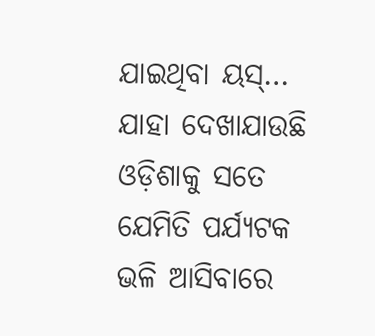ଯାଇଥିବା ୟସ୍… ଯାହା ଦେଖାଯାଉଛି ଓଡ଼ିଶାକୁ ସତେ ଯେମିତି ପର୍ଯ୍ୟଟକ ଭଳି ଆସିବାରେ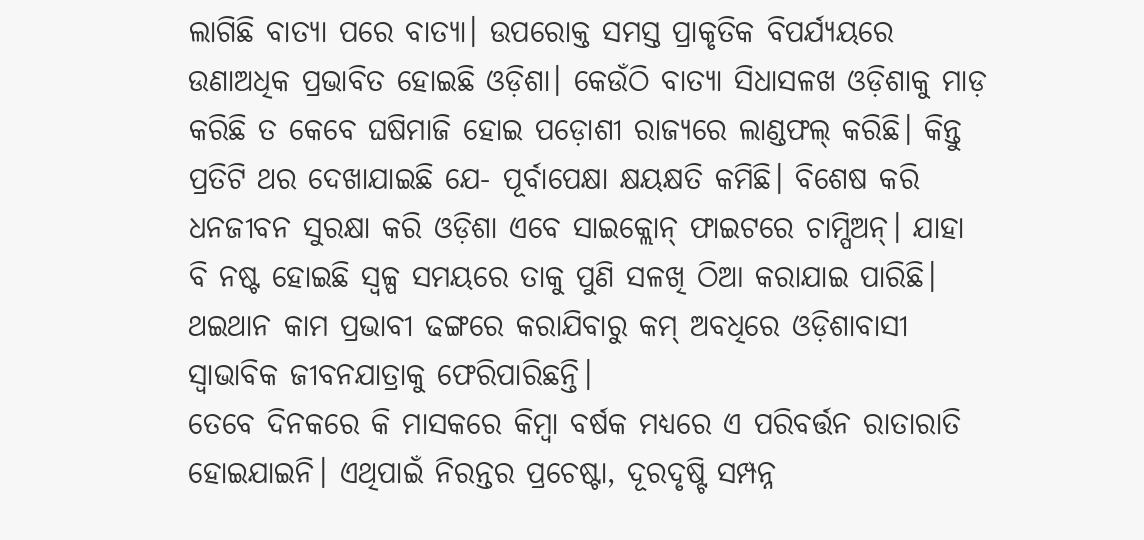ଲାଗିଛି ବାତ୍ୟା ପରେ ବାତ୍ୟା। ଉପରୋକ୍ତ ସମସ୍ତ ପ୍ରାକୃତିକ ବିପର୍ଯ୍ୟୟରେ ଉଣାଅଧିକ ପ୍ରଭାବିତ ହୋଇଛି ଓଡ଼ିଶା। କେଉଁଠି ବାତ୍ୟା ସିଧାସଳଖ ଓଡ଼ିଶାକୁ ମାଡ଼ କରିଛି ତ କେବେ ଘଷିମାଜି ହୋଇ ପଡ଼ୋଶୀ ରାଜ୍ୟରେ ଲାଣ୍ଡଫଲ୍ କରିଛି। କିନ୍ତୁ ପ୍ରତିଟି ଥର ଦେଖାଯାଇଛି ଯେ- ପୂର୍ବାପେକ୍ଷା କ୍ଷୟକ୍ଷତି କମିଛି। ବିଶେଷ କରି ଧନଜୀବନ ସୁରକ୍ଷା କରି ଓଡ଼ିଶା ଏବେ ସାଇକ୍ଲୋନ୍ ଫାଇଟରେ ଚାମ୍ପିଅନ୍। ଯାହା ବି ନଷ୍ଟ ହୋଇଛି ସ୍ବଳ୍ପ ସମୟରେ ତାକୁ ପୁଣି ସଳଖି ଠିଆ କରାଯାଇ ପାରିଛି। ଥଇଥାନ କାମ ପ୍ରଭାବୀ ଢଙ୍ଗରେ କରାଯିବାରୁ କମ୍ ଅବଧିରେ ଓଡ଼ିଶାବାସୀ ସ୍ୱାଭାବିକ ଜୀବନଯାତ୍ରାକୁ ଫେରିପାରିଛନ୍ତି।
ତେବେ ଦିନକରେ କି ମାସକରେ କିମ୍ବା ବର୍ଷକ ମଧ୍ୟରେ ଏ ପରିବର୍ତ୍ତନ ରାତାରାତି ହୋଇଯାଇନି। ଏଥିପାଇଁ ନିରନ୍ତର ପ୍ରଚେଷ୍ଟା, ଦୂରଦୃଷ୍ଟି ସମ୍ପନ୍ନ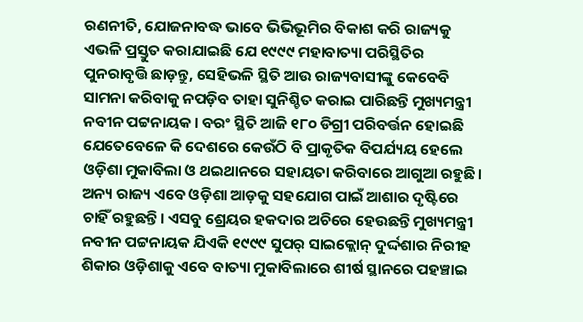ରଣନୀତି, ଯୋଜନାବଦ୍ଧ ଭାବେ ଭିଭିଭୂମିର ବିକାଶ କରି ରାଜ୍ୟକୁ ଏଭଳି ପ୍ରସ୍ତୁତ କରାଯାଇଛି ଯେ ୧୯୯୯ ମହାବାତ୍ୟା ପରିସ୍ଥିତିର ପୁନରାବୃତ୍ତି ଛାଡ଼ନ୍ତୁ, ସେହିଭଳି ସ୍ଥିତି ଆଉ ରାଜ୍ୟବାସୀଙ୍କୁ କେବେବି ସାମନା କରିବାକୁ ନପଡ଼ିବ ତାହା ସୁନିଶ୍ଚିତ କରାଇ ପାରିଛନ୍ତି ମୁଖ୍ୟମନ୍ତ୍ରୀ ନବୀନ ପଟ୍ଟନାୟକ। ବରଂ ସ୍ଥିତି ଆଜି ୧୮୦ ଡିଗ୍ରୀ ପରିବର୍ତ୍ତନ ହୋଇଛି ଯେତେବେଳେ କି ଦେଶରେ କେଉଁଠି ବି ପ୍ରାକୃତିକ ବିପର୍ଯ୍ୟୟ ହେଲେ ଓଡ଼ିଶା ମୁକାବିଲା ଓ ଥଇଥାନରେ ସହାୟତା କରିବାରେ ଆଗୁଆ ରହୁଛି। ଅନ୍ୟ ରାଜ୍ୟ ଏବେ ଓଡ଼ିଶା ଆଡ଼କୁ ସହଯୋଗ ପାଇଁ ଆଶାର ଦୃଷ୍ଟିରେ ଚାହିଁ ରହୁଛନ୍ତି। ଏସବୁ ଶ୍ରେୟର ହକଦାର ଅଚିରେ ହେଉଛନ୍ତି ମୁଖ୍ୟମନ୍ତ୍ରୀ ନବୀନ ପଟ୍ଟନାୟକ ଯିଏକି ୧୯୯୯ ସୁପର୍ ସାଇକ୍ଲୋନ୍ ଦୁର୍ଦ୍ଦଶାର ନିରୀହ ଶିକାର ଓଡ଼ିଶାକୁ ଏବେ ବାତ୍ୟା ମୁକାବିଲାରେ ଶୀର୍ଷ ସ୍ଥାନରେ ପହଞ୍ଚାଇ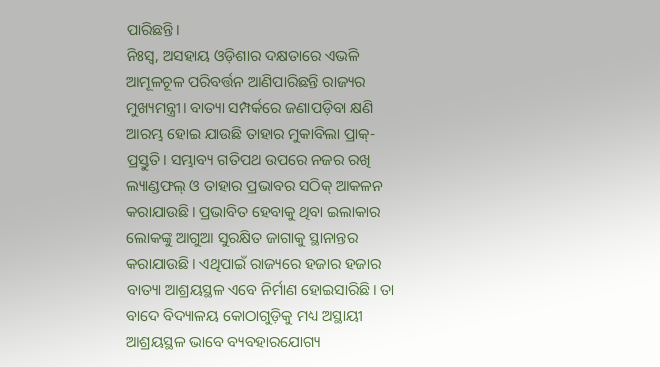ପାରିଛନ୍ତି।
ନିଃସ୍ବ, ଅସହାୟ ଓଡ଼ିଶାର ଦକ୍ଷତାରେ ଏଭଳି ଆମୂଳଚୂଳ ପରିବର୍ତ୍ତନ ଆଣିପାରିଛନ୍ତି ରାଜ୍ୟର ମୁଖ୍ୟମନ୍ତ୍ରୀ। ବାତ୍ୟା ସମ୍ପର୍କରେ ଜଣାପଡ଼ିବା କ୍ଷଣି ଆରମ୍ଭ ହୋଇ ଯାଉଛି ତାହାର ମୁକାବିଲା ପ୍ରାକ୍- ପ୍ରସ୍ତୁତି। ସମ୍ଭାବ୍ୟ ଗତିପଥ ଉପରେ ନଜର ରଖି ଲ୍ୟାଣ୍ଡଫଲ୍ ଓ ତାହାର ପ୍ରଭାବର ସଠିକ୍ ଆକଳନ କରାଯାଉଛି। ପ୍ରଭାବିତ ହେବାକୁ ଥିବା ଇଲାକାର ଲୋକଙ୍କୁ ଆଗୁଆ ସୁରକ୍ଷିତ ଜାଗାକୁ ସ୍ଥାନାନ୍ତର କରାଯାଉଛି। ଏଥିପାଇଁ ରାଜ୍ୟରେ ହଜାର ହଜାର ବାତ୍ୟା ଆଶ୍ରୟସ୍ଥଳ ଏବେ ନିର୍ମାଣ ହୋଇସାରିଛି। ତା ବାଦେ ବିଦ୍ୟାଳୟ କୋଠାଗୁଡ଼ିକୁ ମଧ୍ୟ ଅସ୍ଥାୟୀ ଆଶ୍ରୟସ୍ଥଳ ଭାବେ ବ୍ୟବହାରଯୋଗ୍ୟ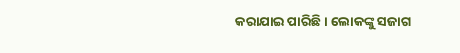କରାଯାଇ ପାରିଛି। ଲୋକଙ୍କୁ ସଜାଗ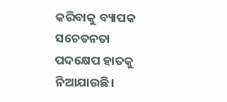କରିବାକୁ ବ୍ୟାପକ ସଚେତନତା ପଦକ୍ଷେପ ହାତକୁ ନିଆଯାଉଛି।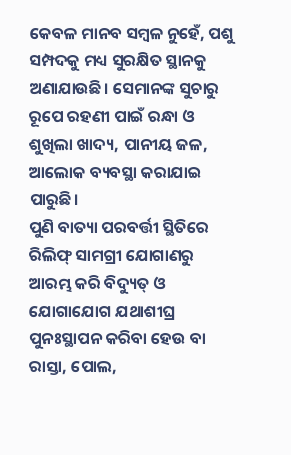କେବଳ ମାନବ ସମ୍ବଳ ନୁହେଁ, ପଶୁ ସମ୍ପଦକୁ ମଧ୍ୟ ସୁରକ୍ଷିତ ସ୍ଥାନକୁ ଅଣାଯାଉଛି। ସେମାନଙ୍କ ସୁଚାରୁ ରୂପେ ରହଣୀ ପାଇଁ ରନ୍ଧା ଓ ଶୁଖିଲା ଖାଦ୍ୟ, ପାନୀୟ ଜଳ, ଆଲୋକ ବ୍ୟବସ୍ଥା କରାଯାଇ ପାରୁଛି।
ପୁଣି ବାତ୍ୟା ପରବର୍ତ୍ତୀ ସ୍ଥିତିରେ ରିଲିଫ୍ ସାମଗ୍ରୀ ଯୋଗାଣରୁ ଆରମ୍ଭ କରି ବିଦ୍ୟୁତ୍ ଓ ଯୋଗାଯୋଗ ଯଥାଶୀଘ୍ର ପୁନଃସ୍ଥାପନ କରିବା ହେଉ ବା ରାସ୍ତା, ପୋଲ,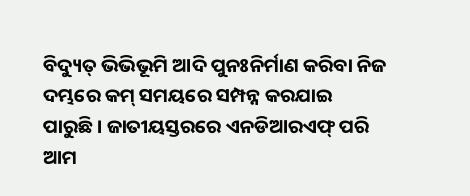ବିଦ୍ୟୁତ୍ ଭିଭିଭୂମି ଆଦି ପୁନଃନିର୍ମାଣ କରିବା ନିଜ ଦମ୍ଭରେ କମ୍ ସମୟରେ ସମ୍ପନ୍ନ କରଯାଇ ପାରୁଛି। ଜାତୀୟସ୍ତରରେ ଏନଡିଆରଏଫ୍ ପରି ଆମ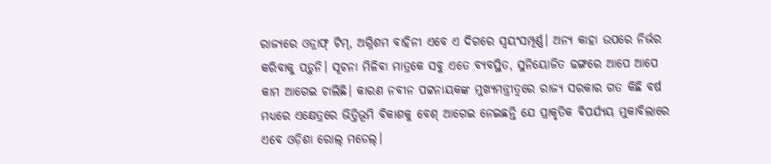ରାଜ୍ୟରେ ଓଡ୍ରାଫ୍ ଟିମ୍, ଅଗ୍ନିଶମ ବାହିନୀ ଏବେ ଏ ଦିଗରେ ସ୍ଵୟଂସମ୍ପୂର୍ଣ୍ଣ। ଅନ୍ୟ କାହା ଉପରେ ନିର୍ଭର କରିବାକୁ ପଡ଼ୁନି। ସୂଚନା ମିଳିବା ମାତ୍ରକେ ସବୁ ଏତେ ବ୍ୟବସ୍ଥିତ, ସୁନିୟୋଜିତ ଢଙ୍ଗରେ ଆପେ ଆପେ କାମ ଆଗେଇ ଚାଲିଛି। କାରଣ ନବୀନ ପଟ୍ଟନାୟକଙ୍କ ମୁଖ୍ୟମନ୍ତ୍ରୀତ୍ୱରେ ରାଜ୍ୟ ସରକାର ଗତ କିଛି ବର୍ଷ ମଧ୍ୟରେ ଏକ୍ଷେତ୍ରରେ ଭିତ୍ତିଭୂମି ବିକାଶକୁ ବେଶ୍ ଆଗେଇ ନେଇଛନ୍ତି ଯେ ପ୍ରାକୃତିକ ବିପର୍ଯ୍ୟୟ ମୁକାବିଲାରେ ଏବେ ଓଡ଼ିଶା ରୋଲ୍ ମଡେଲ୍।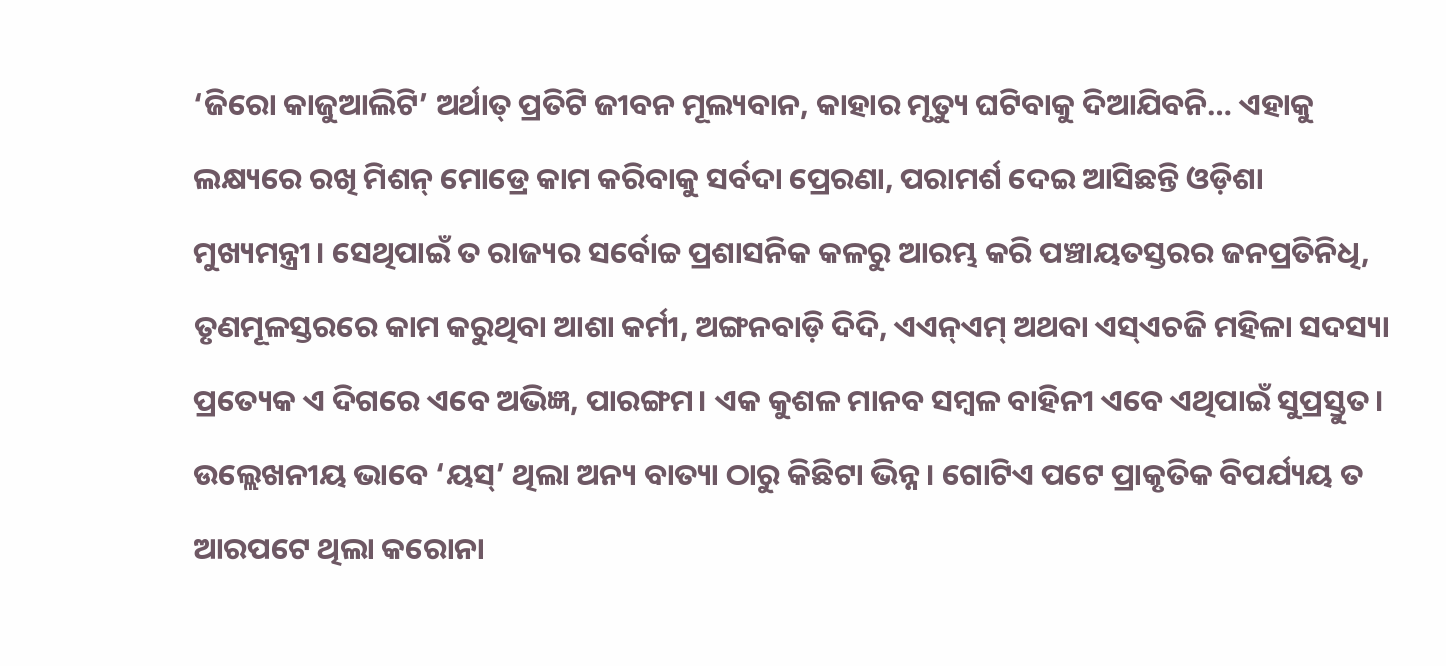‘ଜିରୋ କାଜୁଆଲିଟି’ ଅର୍ଥାତ୍ ପ୍ରତିଟି ଜୀବନ ମୂଲ୍ୟବାନ, କାହାର ମୃତ୍ୟୁ ଘଟିବାକୁ ଦିଆଯିବନି… ଏହାକୁ ଲକ୍ଷ୍ୟରେ ରଖି ମିଶନ୍ ମୋଡ୍ରେ କାମ କରିବାକୁ ସର୍ବଦା ପ୍ରେରଣା, ପରାମର୍ଶ ଦେଇ ଆସିଛନ୍ତି ଓଡ଼ିଶା ମୁଖ୍ୟମନ୍ତ୍ରୀ। ସେଥିପାଇଁ ତ ରାଜ୍ୟର ସର୍ବୋଚ୍ଚ ପ୍ରଶାସନିକ କଳରୁ ଆରମ୍ଭ କରି ପଞ୍ଚାୟତସ୍ତରର ଜନପ୍ରତିନିଧି, ତୃଣମୂଳସ୍ତରରେ କାମ କରୁଥିବା ଆଶା କର୍ମୀ, ଅଙ୍ଗନବାଡ଼ି ଦିଦି, ଏଏନ୍ଏମ୍ ଅଥବା ଏସ୍ଏଚଜି ମହିଳା ସଦସ୍ୟା ପ୍ରତ୍ୟେକ ଏ ଦିଗରେ ଏବେ ଅଭିଜ୍ଞ, ପାରଙ୍ଗମ। ଏକ କୁଶଳ ମାନବ ସମ୍ବଳ ବାହିନୀ ଏବେ ଏଥିପାଇଁ ସୁପ୍ରସ୍ତୁତ। ଉଲ୍ଲେଖନୀୟ ଭାବେ ‘ୟସ୍’ ଥିଲା ଅନ୍ୟ ବାତ୍ୟା ଠାରୁ କିଛିଟା ଭିନ୍ନ। ଗୋଟିଏ ପଟେ ପ୍ରାକୃତିକ ବିପର୍ଯ୍ୟୟ ତ ଆରପଟେ ଥିଲା କରୋନା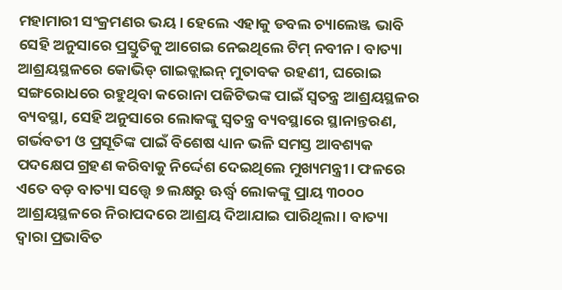ମହାମାରୀ ସଂକ୍ରମଣର ଭୟ। ହେଲେ ଏହାକୁ ଡବଲ ଚ୍ୟାଲେଞ୍ଜ ଭାବି ସେହି ଅନୁସାରେ ପ୍ରସ୍ତୁତିକୁ ଆଗେଇ ନେଇଥିଲେ ଟିମ୍ ନବୀନ। ବାତ୍ୟା ଆଶ୍ରୟସ୍ଥଳରେ କୋଭିଡ୍ ଗାଇଡ୍ଲାଇନ୍ ମୁତାବକ ରହଣୀ, ଘରୋଇ ସଙ୍ଗରୋଧରେ ରହୁଥିବା କରୋନା ପଜିଟିଭଙ୍କ ପାଇଁ ସ୍ଵତନ୍ତ୍ର ଆଶ୍ରୟସ୍ଥଳର ବ୍ୟବସ୍ଥା, ସେହି ଅନୁସାରେ ଲୋକଙ୍କୁ ସ୍ବତନ୍ତ୍ର ବ୍ୟବସ୍ଥାରେ ସ୍ଥାନାନ୍ତରଣ, ଗର୍ଭବତୀ ଓ ପ୍ରସୂତିଙ୍କ ପାଇଁ ବିଶେଷ ଧ୍ୟାନ ଭଳି ସମସ୍ତ ଆବଶ୍ୟକ ପଦକ୍ଷେପ ଗ୍ରହଣ କରିବାକୁ ନିର୍ଦ୍ଦେଶ ଦେଇଥିଲେ ମୁଖ୍ୟମନ୍ତ୍ରୀ। ଫଳରେ ଏତେ ବଡ଼ ବାତ୍ୟା ସତ୍ତ୍ବେ ୭ ଲକ୍ଷରୁ ଊର୍ଦ୍ଧ୍ୱ ଲୋକଙ୍କୁ ପ୍ରାୟ ୩୦୦୦ ଆଶ୍ରୟସ୍ଥଳରେ ନିରାପଦରେ ଆଶ୍ରୟ ଦିଆଯାଇ ପାରିଥିଲା। ବାତ୍ୟା ଦ୍ବାରା ପ୍ରଭାବିତ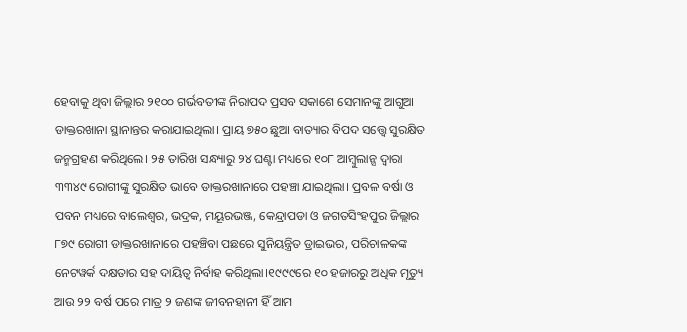ହେବାକୁ ଥିବା ଜିଲ୍ଲାର ୨୧୦୦ ଗର୍ଭବତୀଙ୍କ ନିରାପଦ ପ୍ରସବ ସକାଶେ ସେମାନଙ୍କୁ ଆଗୁଆ ଡାକ୍ତରଖାନା ସ୍ଥାନାନ୍ତର କରାଯାଇଥିଲା। ପ୍ରାୟ ୭୫୦ ଛୁଆ ବାତ୍ୟାର ବିପଦ ସତ୍ତ୍ବେ ସୁରକ୍ଷିତ ଜନ୍ମଗ୍ରହଣ କରିଥିଲେ। ୨୫ ତାରିଖ ସନ୍ଧ୍ୟାରୁ ୨୪ ଘଣ୍ଟା ମଧ୍ୟରେ ୧୦୮ ଆମ୍ବୁଲାନ୍ସ ଦ୍ବାରା ୩୩୪୯ ରୋଗୀଙ୍କୁ ସୁରକ୍ଷିତ ଭାବେ ଡାକ୍ତରଖାନାରେ ପହଞ୍ଚା ଯାଇଥିଲା। ପ୍ରବଳ ବର୍ଷା ଓ ପବନ ମଧ୍ୟରେ ବାଲେଶ୍ବର, ଭଦ୍ରକ, ମୟୂରଭଞ୍ଜ, କେନ୍ଦ୍ରାପଡା ଓ ଜଗତସିଂହପୁର ଜିଲ୍ଲାର ୮୭୯ ରୋଗୀ ଡାକ୍ତରଖାନାରେ ପହଞ୍ଚିବା ପଛରେ ସୁନିୟନ୍ତ୍ରିତ ଡ୍ରାଇଭର, ପରିଚାଳକଙ୍କ ନେଟୱର୍କ ଦକ୍ଷତାର ସହ ଦାୟିତ୍ୱ ନିର୍ବାହ କରିଥିଲା।୧୯୯୯ରେ ୧୦ ହଜାରରୁ ଅଧିକ ମୃତ୍ୟୁ ଆଉ ୨୨ ବର୍ଷ ପରେ ମାତ୍ର ୨ ଜଣଙ୍କ ଜୀବନହାନୀ ହିଁ ଆମ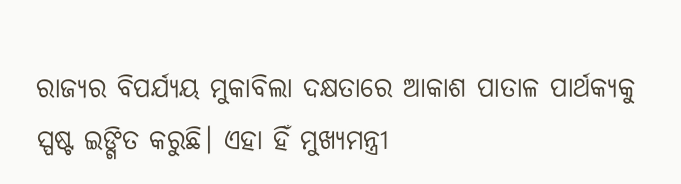ରାଜ୍ୟର ବିପର୍ଯ୍ୟୟ ମୁକାବିଲା ଦକ୍ଷତାରେ ଆକାଶ ପାତାଳ ପାର୍ଥକ୍ୟକୁ ସ୍ପଷ୍ଟ ଇଙ୍ଗିତ କରୁଛି। ଏହା ହିଁ ମୁଖ୍ୟମନ୍ତ୍ରୀ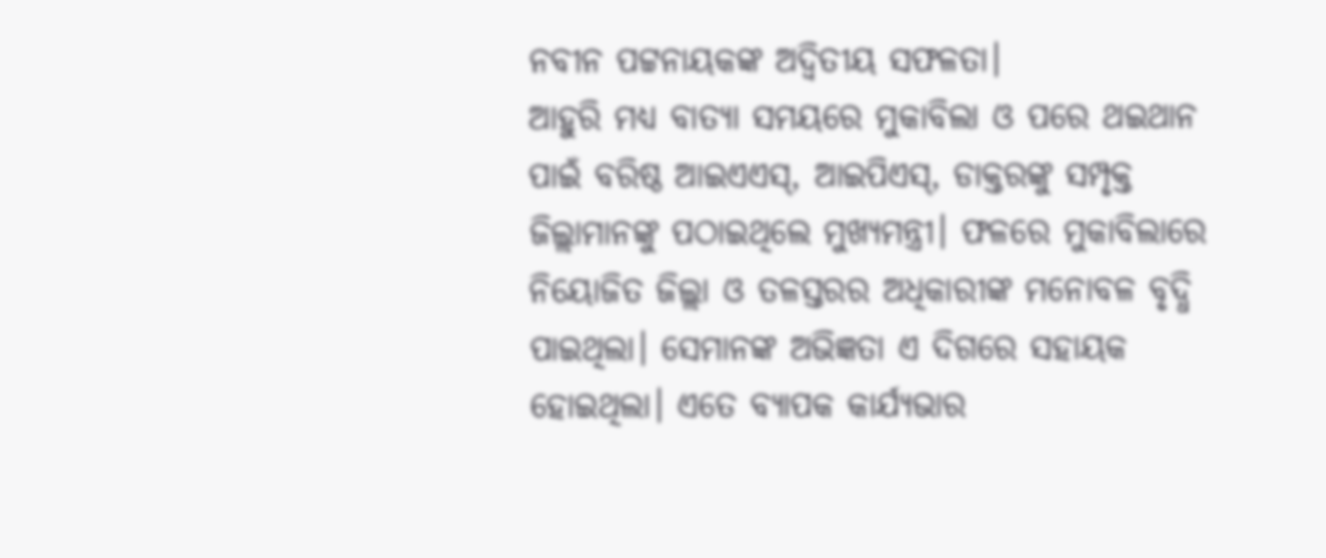ନବୀନ ପଟ୍ଟନାୟକଙ୍କ ଅଦ୍ବିତୀୟ ସଫଳତା।
ଆହୁରି ମଧ୍ୟ ବାତ୍ୟା ସମୟରେ ମୁକାବିଲା ଓ ପରେ ଥଇଥାନ ପାଇଁ ବରିଷ୍ଠ ଆଇଏଏସ୍, ଆଇପିଏସ୍, ଡାକ୍ତରଙ୍କୁ ସମ୍ପୃକ୍ତ ଜିଲ୍ଲାମାନଙ୍କୁ ପଠାଇଥିଲେ ମୁଖ୍ୟମନ୍ତ୍ରୀ। ଫଳରେ ମୁକାବିଲାରେ ନିୟୋଜିତ ଜିଲ୍ଲା ଓ ତଳସ୍ତରର ଅଧିକାରୀଙ୍କ ମନୋବଳ ବୃଦ୍ଧି ପାଇଥିଲା। ସେମାନଙ୍କ ଅଭିଜ୍ଞତା ଏ ଦିଗରେ ସହାୟକ ହୋଇଥିଲା। ଏତେ ବ୍ୟାପକ କାର୍ଯ୍ୟଭାର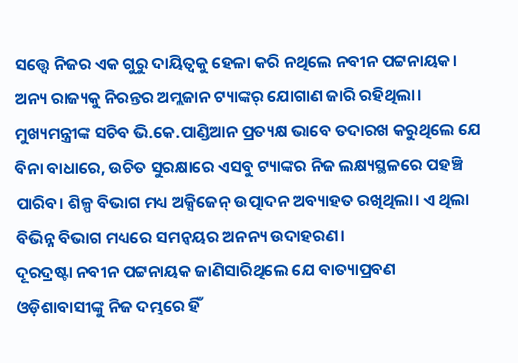ସତ୍ତ୍ବେ ନିଜର ଏକ ଗୁରୁ ଦାୟିତ୍ୱକୁ ହେଳା କରି ନଥିଲେ ନବୀନ ପଟ୍ଟନାୟକ। ଅନ୍ୟ ରାଜ୍ୟକୁ ନିରନ୍ତର ଅମ୍ଲଜାନ ଟ୍ୟାଙ୍କର୍ ଯୋଗାଣ ଜାରି ରହିଥିଲା। ମୁଖ୍ୟମନ୍ତ୍ରୀଙ୍କ ସଚିବ ଭି.କେ.ପାଣ୍ଡିଆନ ପ୍ରତ୍ୟକ୍ଷ ଭାବେ ତଦାରଖ କରୁଥିଲେ ଯେ ବିନା ବାଧାରେ, ଉଚିତ ସୁରକ୍ଷାରେ ଏସବୁ ଟ୍ୟାଙ୍କର ନିଜ ଲକ୍ଷ୍ୟସ୍ଥଳରେ ପହଞ୍ଚି ପାରିବ। ଶିଳ୍ପ ବିଭାଗ ମଧ୍ୟ ଅକ୍ସିଜେନ୍ ଉତ୍ପାଦନ ଅବ୍ୟାହତ ରଖିଥିଲା। ଏ ଥିଲା ବିଭିନ୍ନ ବିଭାଗ ମଧ୍ୟରେ ସମନ୍ବୟର ଅନନ୍ୟ ଉଦାହରଣ।
ଦୂରଦ୍ରଷ୍ଟା ନବୀନ ପଟ୍ଟନାୟକ ଜାଣିସାରିଥିଲେ ଯେ ବାତ୍ୟାପ୍ରବଣ ଓଡ଼ିଶାବାସୀଙ୍କୁ ନିଜ ଦମ୍ଭରେ ହିଁ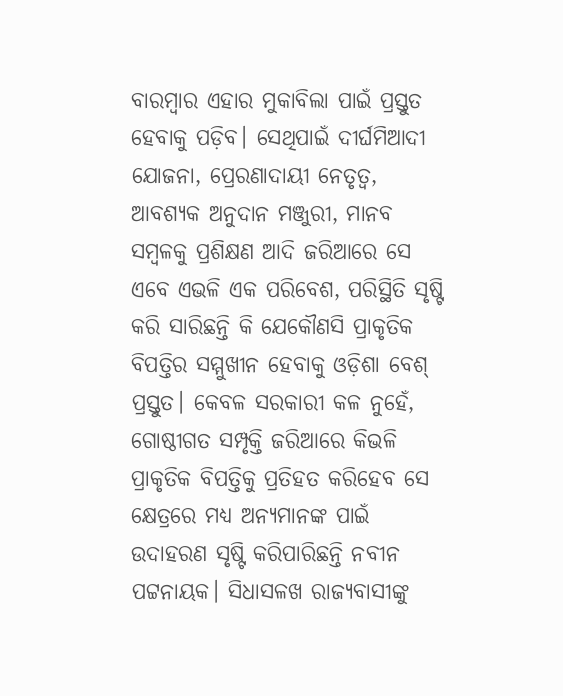ବାରମ୍ବାର ଏହାର ମୁକାବିଲା ପାଇଁ ପ୍ରସ୍ତୁତ ହେବାକୁ ପଡ଼ିବ। ସେଥିପାଇଁ ଦୀର୍ଘମିଆଦୀ ଯୋଜନା, ପ୍ରେରଣାଦାୟୀ ନେତୃତ୍ବ, ଆବଶ୍ୟକ ଅନୁଦାନ ମଞ୍ଜୁରୀ, ମାନବ ସମ୍ବଳକୁ ପ୍ରଶିକ୍ଷଣ ଆଦି ଜରିଆରେ ସେ ଏବେ ଏଭଳି ଏକ ପରିବେଶ, ପରିସ୍ଥିତି ସୃଷ୍ଟି କରି ସାରିଛନ୍ତି କି ଯେକୌଣସି ପ୍ରାକୃତିକ ବିପତ୍ତିର ସମ୍ମୁଖୀନ ହେବାକୁ ଓଡ଼ିଶା ବେଶ୍ ପ୍ରସ୍ତୁତ। କେବଳ ସରକାରୀ କଳ ନୁହେଁ, ଗୋଷ୍ଠୀଗତ ସମ୍ପୃକ୍ତି ଜରିଆରେ କିଭଳି ପ୍ରାକୃତିକ ବିପତ୍ତିକୁ ପ୍ରତିହତ କରିହେବ ସେ କ୍ଷେତ୍ରରେ ମଧ୍ୟ ଅନ୍ୟମାନଙ୍କ ପାଇଁ ଉଦାହରଣ ସୃଷ୍ଟି କରିପାରିଛନ୍ତି ନବୀନ ପଟ୍ଟନାୟକ। ସିଧାସଳଖ ରାଜ୍ୟବାସୀଙ୍କୁ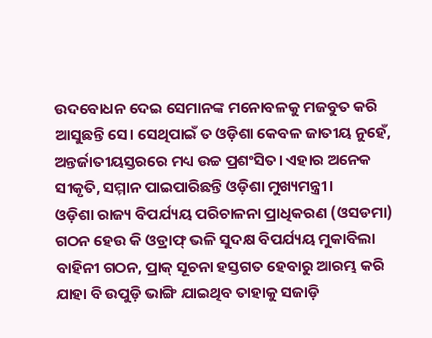ଉଦବୋଧନ ଦେଇ ସେମାନଙ୍କ ମନୋବଳକୁ ମଜବୁତ କରି ଆସୁଛନ୍ତି ସେ। ସେଥିପାଇଁ ତ ଓଡ଼ିଶା କେବଳ ଜାତୀୟ ନୁହେଁ, ଅନ୍ତର୍ଜାତୀୟସ୍ତରରେ ମଧ୍ୟ ଉଚ୍ଚ ପ୍ରଶଂସିତ। ଏହାର ଅନେକ ସୀକୃତି, ସମ୍ମାନ ପାଇପାରିଛନ୍ତି ଓଡ଼ିଶା ମୁଖ୍ୟମନ୍ତ୍ରୀ।
ଓଡ଼ିଶା ରାଜ୍ୟ ବିପର୍ଯ୍ୟୟ ପରିଚାଳନା ପ୍ରାଧିକରଣ (ଓସଡମା) ଗଠନ ହେଉ କି ଓଡ୍ରାଫ୍ ଭଳି ସୁଦକ୍ଷ ବିପର୍ଯ୍ୟୟ ମୁକାବିଲା ବାହିନୀ ଗଠନ, ପ୍ରାକ୍ ସୂଚନା ହସ୍ତଗତ ହେବାରୁ ଆରମ୍ଭ କରି ଯାହା ବି ଉପୁଡ଼ି ଭାଙ୍ଗି ଯାଇଥିବ ତାହାକୁ ସଜାଡ଼ି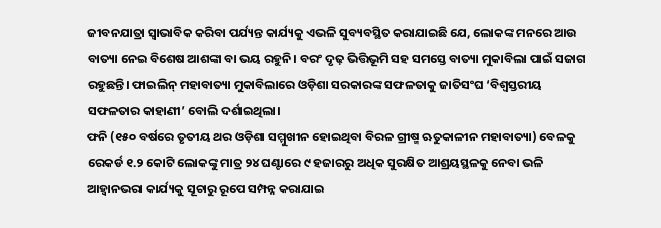ଜୀବନଯାତ୍ରା ସ୍ଵାଭାବିକ କରିବା ପର୍ଯ୍ୟନ୍ତ କାର୍ଯ୍ୟକୁ ଏଭଳି ସୁବ୍ୟବସ୍ଥିତ କରାଯାଇଛି ଯେ, ଲୋକଙ୍କ ମନରେ ଆଉ ବାତ୍ୟା ନେଇ ବିଶେଷ ଆଶଙ୍କା ବା ଭୟ ରହୁନି। ବରଂ ଦୃଢ଼ ଭିତ୍ତିଭୂମି ସହ ସମସ୍ତେ ବାତ୍ୟା ମୁକାବିଲା ପାଇଁ ସଜାଗ ରହୁଛନ୍ତି। ଫାଇଲିନ୍ ମହାବାତ୍ୟା ମୁକାବିଲାରେ ଓଡ଼ିଶା ସରକାରଙ୍କ ସଫଳତାକୁ ଜାତିସଂଘ ‘ବିଶ୍ୱସ୍ତରୀୟ ସଫଳତାର କାହାଣୀ’ ବୋଲି ଦର୍ଶାଇଥିଲା।
ଫନି (୧୫୦ ବର୍ଷରେ ତୃତୀୟ ଥର ଓଡ଼ିଶା ସମ୍ମୁଖୀନ ହୋଇଥିବା ବିରଳ ଗ୍ରୀଷ୍ମ ଋତୁକାଳୀନ ମହାବାତ୍ୟା) ବେଳକୁ ରେକର୍ଡ ୧.୨ କୋଟି ଲୋକଙ୍କୁ ମାତ୍ର ୨୪ ଘଣ୍ଟାରେ ୯ ହଜାରରୁ ଅଧିକ ସୁରକ୍ଷିତ ଆଶ୍ରୟସ୍ଥଳକୁ ନେବା ଭଳି ଆହ୍ଵାନଭରା କାର୍ଯ୍ୟକୁ ସୂଚାରୁ ରୂପେ ସମ୍ପନ୍ନ କରାଯାଇ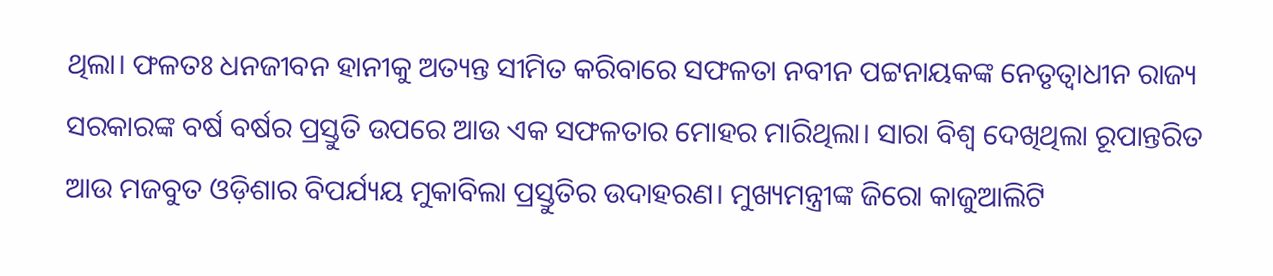ଥିଲା। ଫଳତଃ ଧନଜୀବନ ହାନୀକୁ ଅତ୍ୟନ୍ତ ସୀମିତ କରିବାରେ ସଫଳତା ନବୀନ ପଟ୍ଟନାୟକଙ୍କ ନେତୃତ୍ବାଧୀନ ରାଜ୍ୟ ସରକାରଙ୍କ ବର୍ଷ ବର୍ଷର ପ୍ରସ୍ତୁତି ଉପରେ ଆଉ ଏକ ସଫଳତାର ମୋହର ମାରିଥିଲା। ସାରା ବିଶ୍ୱ ଦେଖିଥିଲା ରୂପାନ୍ତରିତ ଆଉ ମଜବୁତ ଓଡ଼ିଶାର ବିପର୍ଯ୍ୟୟ ମୁକାବିଲା ପ୍ରସ୍ତୁତିର ଉଦାହରଣ। ମୁଖ୍ୟମନ୍ତ୍ରୀଙ୍କ ଜିରୋ କାଜୁଆଲିଟି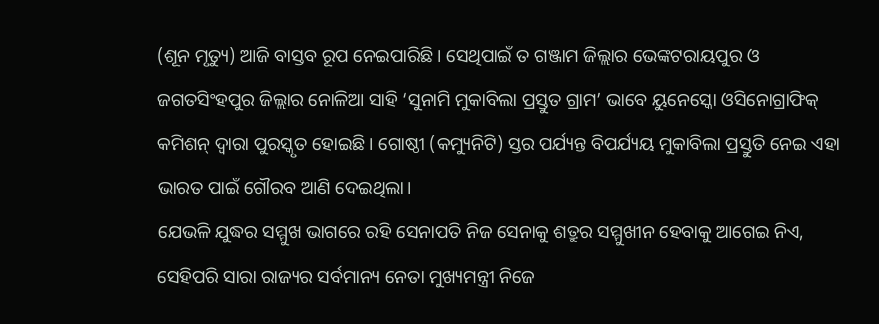(ଶୂନ ମୃତ୍ୟୁ) ଆଜି ବାସ୍ତବ ରୂପ ନେଇପାରିଛି। ସେଥିପାଇଁ ତ ଗଞ୍ଜାମ ଜିଲ୍ଲାର ଭେଙ୍କଟରାୟପୁର ଓ ଜଗତସିଂହପୁର ଜିଲ୍ଲାର ନୋଳିଆ ସାହି ‘ସୁନାମି ମୁକାବିଲା ପ୍ରସ୍ତୁତ ଗ୍ରାମ’ ଭାବେ ୟୁନେସ୍କୋ ଓସିନୋଗ୍ରାଫିକ୍ କମିଶନ୍ ଦ୍ବାରା ପୁରସ୍କୃତ ହୋଇଛି। ଗୋଷ୍ଠୀ (କମ୍ୟୁନିଟି) ସ୍ତର ପର୍ଯ୍ୟନ୍ତ ବିପର୍ଯ୍ୟୟ ମୁକାବିଲା ପ୍ରସ୍ତୁତି ନେଇ ଏହା ଭାରତ ପାଇଁ ଗୌରବ ଆଣି ଦେଇଥିଲା।
ଯେଭଳି ଯୁଦ୍ଧର ସମ୍ମୁଖ ଭାଗରେ ରହି ସେନାପତି ନିଜ ସେନାକୁ ଶତ୍ରୁର ସମ୍ମୁଖୀନ ହେବାକୁ ଆଗେଇ ନିଏ, ସେହିପରି ସାରା ରାଜ୍ୟର ସର୍ବମାନ୍ୟ ନେତା ମୁଖ୍ୟମନ୍ତ୍ରୀ ନିଜେ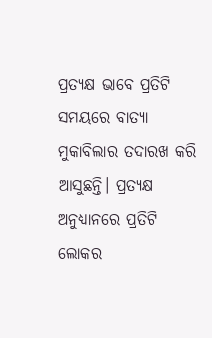ପ୍ରତ୍ୟକ୍ଷ ଭାବେ ପ୍ରତିଟି ସମୟରେ ବାତ୍ୟା ମୁକାବିଲାର ତଦାରଖ କରି ଆସୁଛନ୍ତି। ପ୍ରତ୍ୟକ୍ଷ ଅନୁଧ୍ୟାନରେ ପ୍ରତିଟି ଲୋକର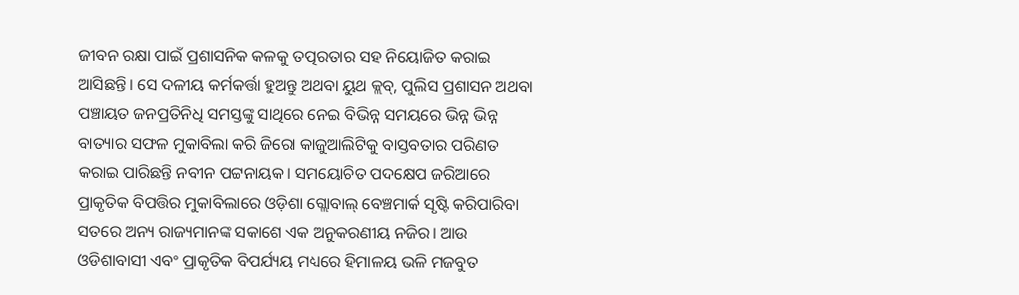ଜୀବନ ରକ୍ଷା ପାଇଁ ପ୍ରଶାସନିକ କଳକୁ ତତ୍ପରତାର ସହ ନିୟୋଜିତ କରାଇ ଆସିଛନ୍ତି। ସେ ଦଳୀୟ କର୍ମକର୍ତ୍ତା ହୁଅନ୍ତୁ ଅଥବା ୟୁଥ କ୍ଲବ୍, ପୁଲିସ ପ୍ରଶାସନ ଅଥବା ପଞ୍ଚାୟତ ଜନପ୍ରତିନିଧି ସମସ୍ତଙ୍କୁ ସାଥିରେ ନେଇ ବିଭିନ୍ନ ସମୟରେ ଭିନ୍ନ ଭିନ୍ନ ବାତ୍ୟାର ସଫଳ ମୁକାବିଲା କରି ଜିରୋ କାଜୁଆଲିଟିକୁ ବାସ୍ତବତାର ପରିଣତ କରାଇ ପାରିଛନ୍ତି ନବୀନ ପଟ୍ଟନାୟକ। ସମୟୋଚିତ ପଦକ୍ଷେପ ଜରିଆରେ ପ୍ରାକୃତିକ ବିପତ୍ତିର ମୁକାବିଲାରେ ଓଡ଼ିଶା ଗ୍ଲୋବାଲ୍ ବେଞ୍ଚମାର୍କ ସୃଷ୍ଟି କରିପାରିବା ସତରେ ଅନ୍ୟ ରାଜ୍ୟମାନଙ୍କ ସକାଶେ ଏକ ଅନୁକରଣୀୟ ନଜିର। ଆଉ ଓଡିଶାବାସୀ ଏବଂ ପ୍ରାକୃତିକ ବିପର୍ଯ୍ୟୟ ମଧ୍ୟରେ ହିମାଳୟ ଭଳି ମଜବୁତ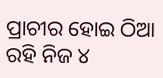ପ୍ରାଚୀର ହୋଇ ଠିଆ ରହି ନିଜ ୪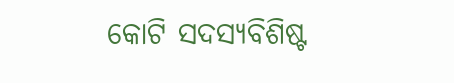କୋଟି ସଦସ୍ୟବିଶିଷ୍ଟ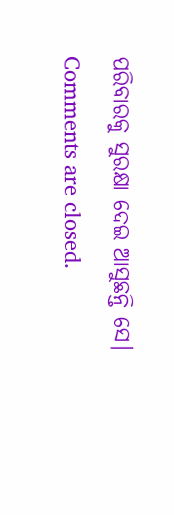ପରିବାରକୁ ସୁରକ୍ଷା ଦେଇ ଆସୁଛନ୍ତି ସେ।
Comments are closed.